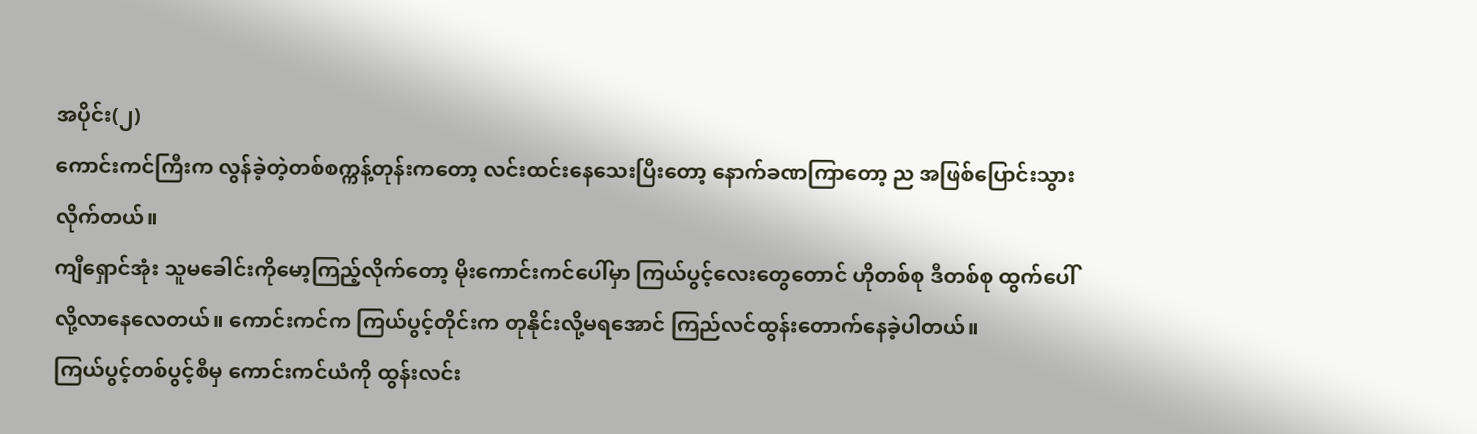အပိုင်း(၂)
ကောင်းကင်ကြီးက လွန်ခဲ့တဲ့တစ်စက္ကန့်တုန်းကတော့ လင်းထင်းနေသေးပြီးတော့ နောက်ခဏကြာတော့ ည အဖြစ်ပြောင်းသွားလိုက်တယ်။
ကျီရှောင်အုံး သူမခေါင်းကိုမော့ကြည့်လိုက်တော့ မိုးကောင်းကင်ပေါ်မှာ ကြယ်ပွင့်လေးတွေတောင် ဟိုတစ်စု ဒီတစ်စု ထွက်ပေါ်လို့လာနေလေတယ်။ ကောင်းကင်က ကြယ်ပွင့်တိုင်းက တုနိုင်းလို့မရအောင် ကြည်လင်ထွန်းတောက်နေခဲ့ပါတယ်။
ကြယ်ပွင့်တစ်ပွင့်စီမှ ကောင်းကင်ယံကို ထွန်းလင်း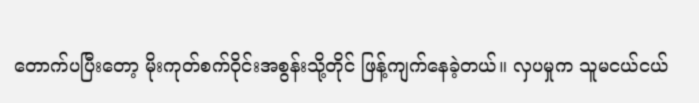တောက်ပပြီးတော့ မိုးကုတ်စက်ဝိုင်းအစွန်းသို့တိုင် ဖြန့်ကျက်နေခဲ့တယ်။ လှပမှုက သူမငယ်ငယ်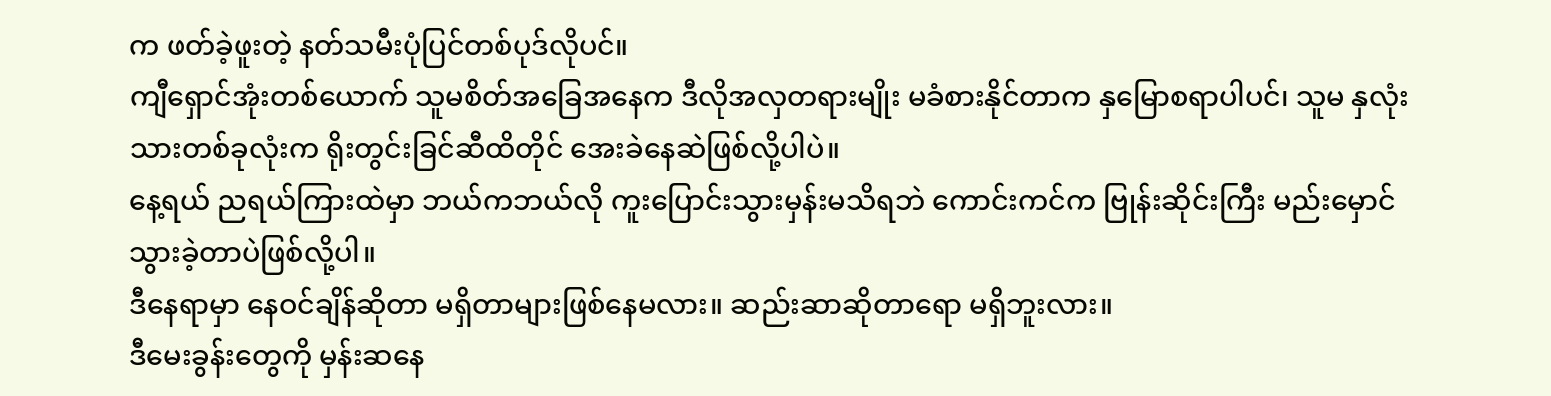က ဖတ်ခဲ့ဖူးတဲ့ နတ်သမီးပုံပြင်တစ်ပုဒ်လိုပင်။
ကျီရှောင်အုံးတစ်ယောက် သူမစိတ်အခြေအနေက ဒီလိုအလှတရားမျိုး မခံစားနိုင်တာက နှမြောစရာပါပင်၊ သူမ နှလုံးသားတစ်ခုလုံးက ရိုးတွင်းခြင်ဆီထိတိုင် အေးခဲနေဆဲဖြစ်လို့ပါပဲ။
နေ့ရယ် ညရယ်ကြားထဲမှာ ဘယ်ကဘယ်လို ကူးပြောင်းသွားမှန်းမသိရဘဲ ကောင်းကင်က ဗြုန်းဆိုင်းကြီး မည်းမှောင်သွားခဲ့တာပဲဖြစ်လို့ပါ။
ဒီနေရာမှာ နေဝင်ချိန်ဆိုတာ မရှိတာများဖြစ်နေမလား။ ဆည်းဆာဆိုတာရော မရှိဘူးလား။
ဒီမေးခွန်းတွေကို မှန်းဆနေ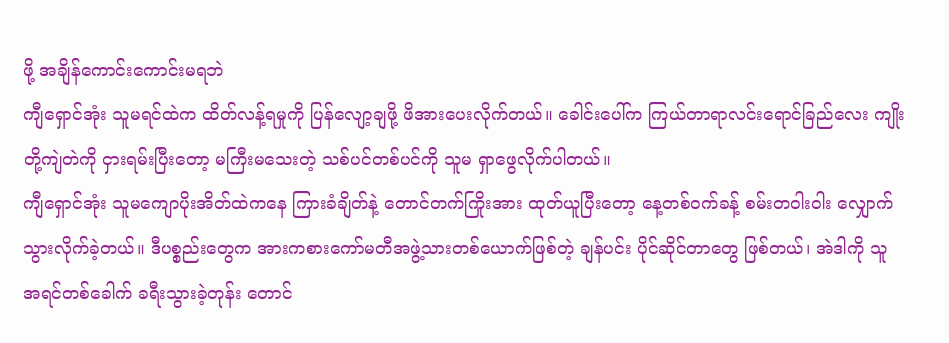ဖို့ အချိန်ကောင်းကောင်းမရဘဲ
ကျီရှောင်အုံး သူမရင်ထဲက ထိတ်လန့်ရမှုကို ပြန်လျော့ချဖို့ ဖိအားပေးလိုက်တယ်။ ခေါင်းပေါ်က ကြယ်တာရာလင်းရောင်ခြည်လေး ကျိုးတို့ကျဲတဲကို ငှားရမ်းပြီးတော့ မကြီးမသေးတဲ့ သစ်ပင်တစ်ပင်ကို သူမ ရှာဖွေလိုက်ပါတယ်။
ကျီရှောင်အုံး သူမကျောပိုးအိတ်ထဲကနေ ကြားခံချိတ်နဲ့ တောင်တက်ကြိုးအား ထုတ်ယူပြီးတော့ နေ့တစ်ဝက်ခန့် စမ်းတဝါးဝါး လျှောက်သွားလိုက်ခဲ့တယ်။ ဒီပစ္စည်းတွေက အားကစားကော်မတီအဖွဲ့သားတစ်ယောက်ဖြစ်တဲ့ ချန်ပင်း ပိုင်ဆိုင်တာတွေ ဖြစ်တယ်၊ အဲဒါကို သူ အရင်တစ်ခေါက် ခရီးသွားခဲ့တုန်း တောင်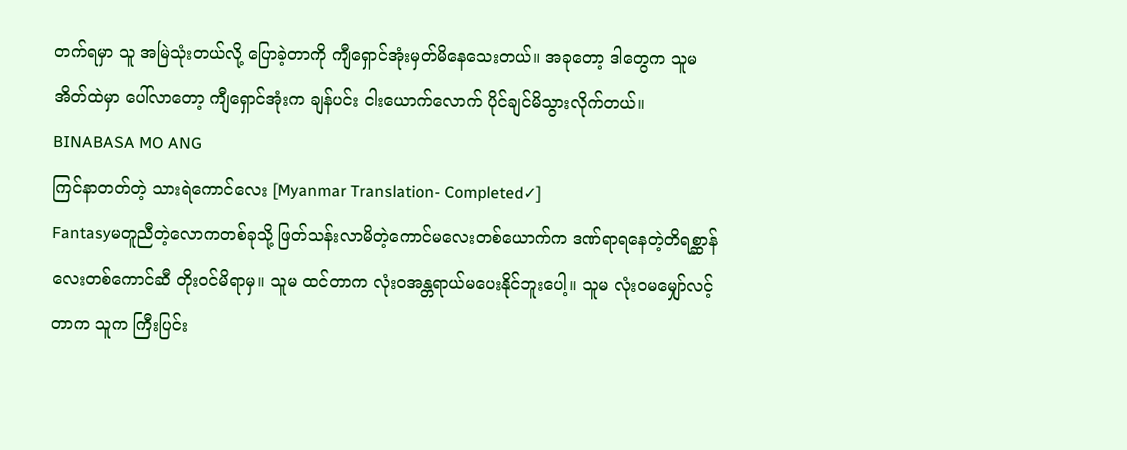တက်ရမှာ သူ အမြဲသုံးတယ်လို့ ပြောခဲ့တာကို ကျီရှောင်အုံးမှတ်မိနေသေးတယ်။ အခုတော့ ဒါတွေက သူမအိတ်ထဲမှာ ပေါ်လာတော့ ကျီရှောင်အုံးက ချန်ပင်း ငါးယောက်လောက် ပိုင်ချင်မိသွားလိုက်တယ်။
BINABASA MO ANG
ကြင်နာတတ်တဲ့ သားရဲကောင်လေး [Myanmar Translation- Completed✓]
Fantasyမတူညီတဲ့လောကတစ်ခုသို့ ဖြတ်သန်းလာမိတဲ့ကောင်မလေးတစ်ယောက်က ဒဏ်ရာရနေတဲ့တိရစ္ဆာန်လေးတစ်ကောင်ဆီ တိုးဝင်မိရာမှ။ သူမ ထင်တာက လုံးဝအန္တရာယ်မပေးနိုင်ဘူးပေါ့။ သူမ လုံးဝမမျှော်လင့်တာက သူက ကြီးပြင်း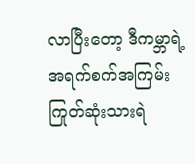လာပြီးတော့ ဒီကမ္ဘာရဲ့အရက်စက်အကြမ်းကြုတ်ဆုံးသားရဲ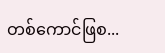တစ်ကောင်ဖြစ...